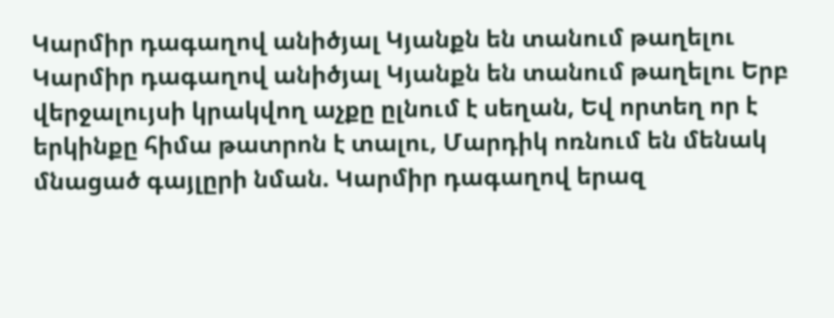Կարմիր դագաղով անիծյալ Կյանքն են տանում թաղելու
Կարմիր դագաղով անիծյալ Կյանքն են տանում թաղելու Երբ վերջալույսի կրակվող աչքը ըլնում է սեղան, Եվ որտեղ որ է երկինքը հիմա թատրոն է տալու, Մարդիկ ոռնում են մենակ մնացած գայլըրի նման. Կարմիր դագաղով երազ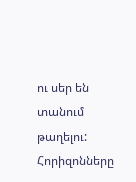ու սեր են տանում թաղելու: Հորիզոնները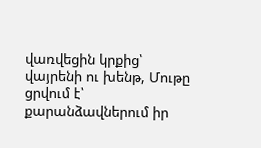վառվեցին կրքից՝ վայրենի ու խենթ, Մութը ցրվում է՝ քարանձավներում իր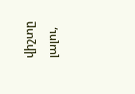վիշտը լալու,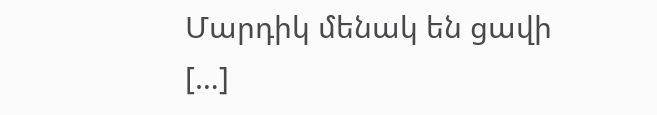Մարդիկ մենակ են ցավի […]